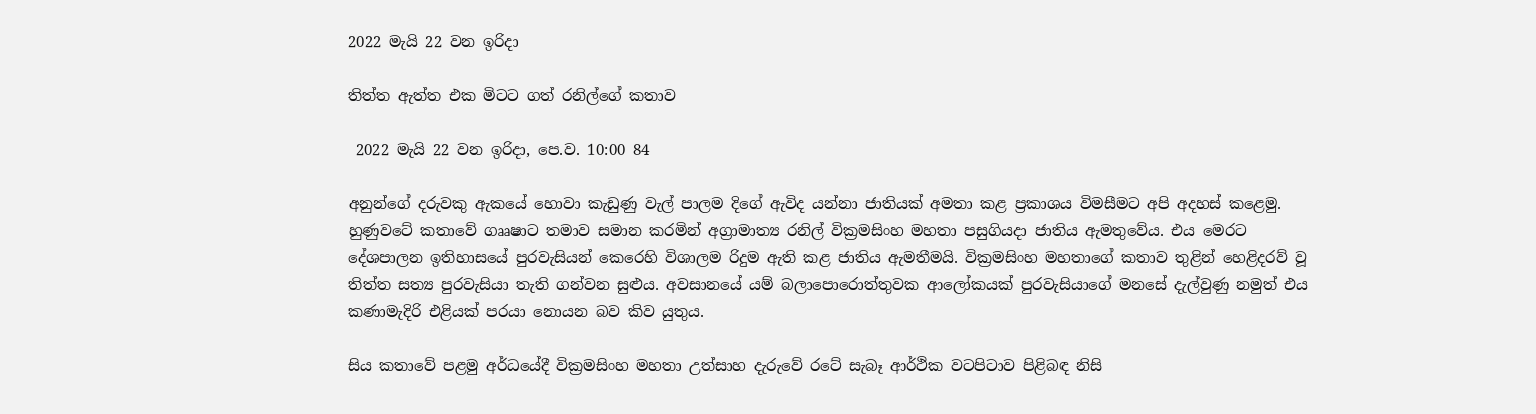2022 මැයි 22 වන ඉරිදා

තිත්ත ඇත්ත එක මිටට ගත් රනිල්ගේ කතාව

 2022 මැයි 22 වන ඉරිදා, පෙ.ව. 10:00 84

අනුන්ගේ දරුවකු ඇකයේ හොවා කැඩුණු වැල් පාලම දිගේ ඇවිද යන්නා ජාතියක් අමතා කළ ප්‍රකාශය විමසීමට අපි අදහස් කළෙමු. හුණුවටේ කතාවේ ගෲෂාට තමාව සමාන කරමින් අග්‍රාමාත්‍ය රනිල් වික්‍රමසිංහ මහතා පසුගියදා ජාතිය ඇමතුවේය. එය මෙරට දේශපාලන ඉතිහාසයේ පුරවැසියන් කෙරෙහි විශාලම රිදුම ඇති කළ ජාතිය ඇමතීමයි. වික්‍රමසිංහ මහතාගේ කතාව තුළින් හෙළිදරව් වූ තිත්ත සත්‍ය පුරවැසියා තැති ගන්වන සුළුය. අවසානයේ යම් බලාපොරොත්තුවක ආලෝකයක් පුරවැසියාගේ මනසේ දැල්වුණු නමුත් එය කණාමැදිරි එළියක් පරයා නොයන බව කිව යුතුය.

සිය කතාවේ පළමු අර්ධයේදී වික්‍රමසිංහ මහතා උත්සාහ දැරුවේ රටේ සැබෑ ආර්ථික වටපිටාව පිළිබඳ නිසි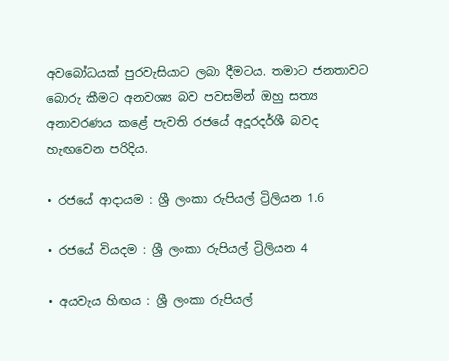අවබෝධයක් පුරවැසියාට ලබා දීමටය. තමාට ජනතාවට බොරු කීමට අනවශ්‍ය බව පවසමින් ඔහු සත්‍ය අනාවරණය කළේ පැවති රජයේ අදූරදර්ශී බවද හැඟවෙන පරිදිය.

• රජයේ ආදායම : ශ්‍රී ලංකා රුපියල් ට්‍රිලියන 1.6

• රජයේ වියදම : ශ්‍රී ලංකා රුපියල් ට්‍රිලියන 4

• අයවැය හිඟය : ශ්‍රී ලංකා රුපියල්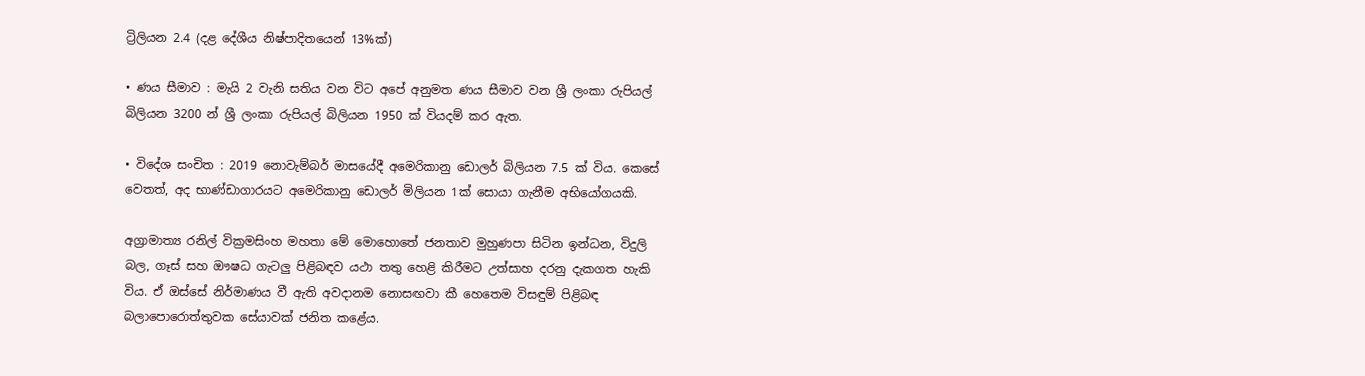ට්‍රිලියන 2.4 (දළ දේශීය නිෂ්පාදිතයෙන් 13%ක්)

• ණය සීමාව : මැයි 2 වැනි සතිය වන විට අපේ අනුමත ණය සීමාව වන ශ්‍රී ලංකා රුපියල් බිලියන 3200 න් ශ්‍රී ලංකා රුපියල් බිලියන 1950 ක් වියදම් කර ඇත.

• විදේශ සංචිත : 2019 නොවැම්බර් මාසයේදී අමෙරිකානු ඩොලර් බිලියන 7.5 ක් විය. කෙසේ වෙතත්, අද භාණ්ඩාගාරයට අමෙරිකානු ඩොලර් මිලියන 1ක් සොයා ගැනීම අභියෝගයකි.

අග්‍රාමාත්‍ය රනිල් වික්‍රමසිංහ මහතා මේ මොහොතේ ජනතාව මුහුණපා සිටින ඉන්ධන, විදුලි බල, ගෑස් සහ ඖෂධ ගැටලු පිළිබඳව යථා තතු හෙළි කිරීමට උත්සාහ දරනු දැකගත හැකි විය. ඒ ඔස්සේ නිර්මාණය වී ඇති අවදානම නොසඟවා කී හෙතෙම විසඳුම් පිළිබඳ බලාපොරොත්තුවක සේයාවක් ජනිත කළේය.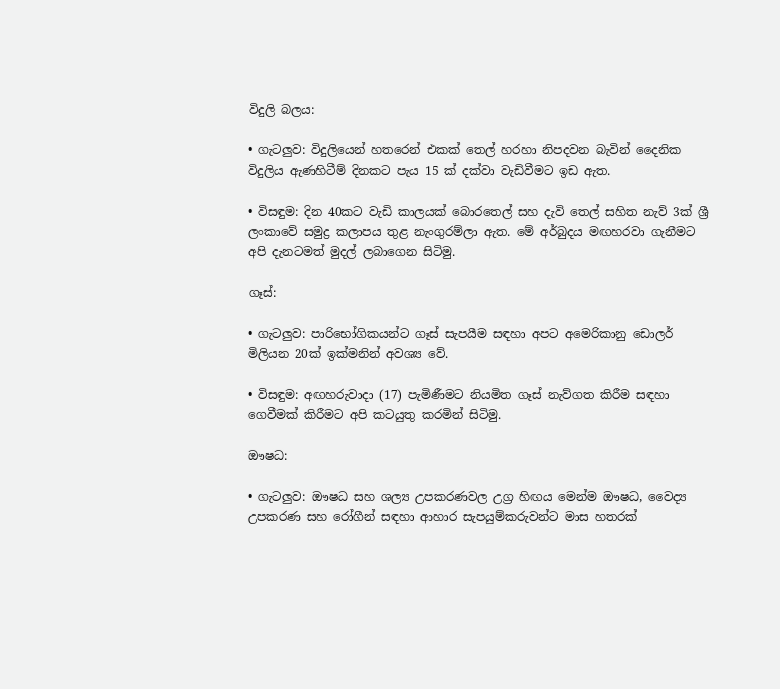විදුලි බලය:

• ගැටලුව: විදුලියෙන් හතරෙන් එකක් තෙල් හරහා නිපදවන බැවින් දෛනික විදුලිය ඇණහිටීම් දිනකට පැය 15 ක් දක්වා වැඩිවීමට ඉඩ ඇත.

• විසඳුම: දින 40කට වැඩි කාලයක් බොරතෙල් සහ දැවි තෙල් සහිත නැව් 3ක් ශ්‍රී ලංකාවේ සමුද්‍ර කලාපය තුළ නැංගුරම්ලා ඇත. මේ අර්බුදය මඟහරවා ගැනීමට අපි දැනටමත් මුදල් ලබාගෙන සිටිමු.

ගෑස්:

• ගැටලුව: පාරිභෝගිකයන්ට ගෑස් සැපයීම සඳහා අපට අමෙරිකානු ඩොලර් මිලියන 20ක් ඉක්මනින් අවශ්‍ය වේ.

• විසඳුම: අඟහරුවාදා (17) පැමිණීමට නියමිත ගෑස් නැව්ගත කිරීම සඳහා ගෙවීමක් කිරීමට අපි කටයුතු කරමින් සිටිමු.

ඖෂධ:

• ගැටලුව: ඖෂධ සහ ශල්‍ය උපකරණවල උග්‍ර හිඟය මෙන්ම ඖෂධ, වෛද්‍ය උපකරණ සහ රෝගීන් සඳහා ආහාර සැපයුම්කරුවන්ට මාස හතරක්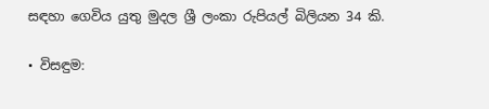සඳහා ගෙවිය යුතු මුදල ශ්‍රී ලංකා රුපියල් බිලියන 34 කි.

• විසඳුම: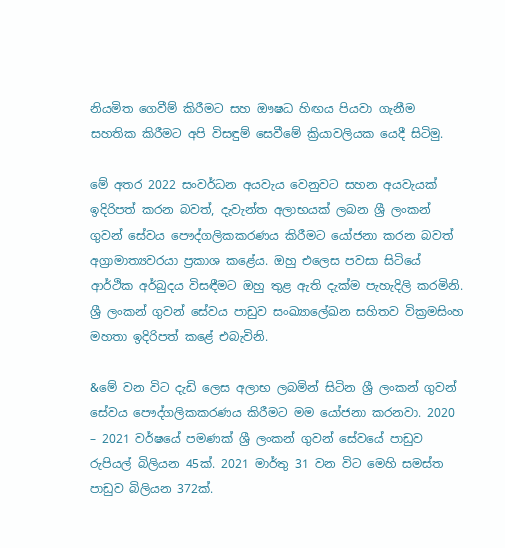නියමිත ගෙවීම් කිරීමට සහ ඖෂධ හිඟය පියවා ගැනීම සහතික කිරීමට අපි විසඳුම් සෙවීමේ ක්‍රියාවලියක යෙදී සිටිමු.

මේ අතර 2022 සංවර්ධන අයවැය වෙනුවට සහන අයවැයක් ඉදිරිපත් කරන බවත්, දැවැන්ත අලාභයක් ලබන ශ්‍රී ලංකන් ගුවන් සේවය පෞද්ගලිකකරණය කිරීමට යෝජනා කරන බවත් අග්‍රාමාත්‍යවරයා ප්‍රකාශ කළේය. ඔහු එලෙස පවසා සිටියේ ආර්ථික අර්බුදය විසඳීමට ඔහු තුළ ඇති දැක්ම පැහැදිලි කරමිනි. ශ්‍රී ලංකන් ගුවන් සේවය පාඩුව සංඛ්‍යාලේඛන සහිතව වික්‍රමසිංහ මහතා ඉදිරිපත් කළේ එබැවිනි‍.

&මේ වන විට දැඩි ලෙස අලාභ ලබමින් සිටින ශ්‍රී ලංකන් ගුවන් සේවය පෞද්ගලිකකරණය කිරීමට මම යෝජනා කරනවා. 2020 – 2021 වර්ෂයේ පමණක් ශ්‍රී ලංකන් ගුවන් සේවයේ පාඩුව රුපියල් බිලියන 45ක්. 2021 මාර්තු 31 වන විට මෙහි සමස්ත පාඩුව බිලියන 372ක්.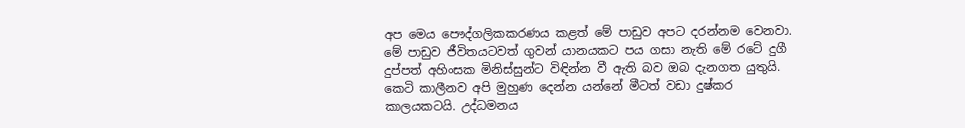අප මෙය පෞද්ගලිකකරණය කළත් මේ පාඩුව අපට දරන්නම වෙනවා. මේ පාඩුව ජීවිතයටවත් ගුවන් යානයකට පය ගසා නැති මේ රටේ දුගී දුප්පත් අහිංසක මිනිස්සුන්ට විඳින්න වී ඇති බව ඔබ දැනගත යුතුයි. කෙටි කාලීනව අපි මුහුණ දෙන්න යන්නේ මීටත් වඩා දුෂ්කර කාලයකටයි. උද්ධමනය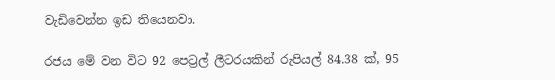වැඩිවෙන්න ඉඩ තියෙනවා.

රජය මේ වන විට 92 පෙට්‍රල් ලීටරයකින් රුපියල් 84.38 ක්, 95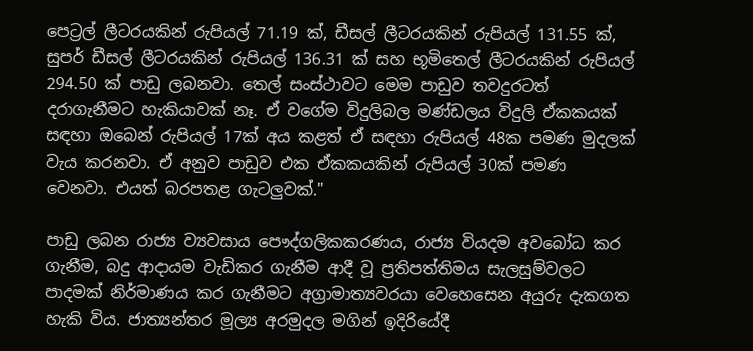පෙට්‍රල් ලීටරයකින් රුපියල් 71.19 ක්, ඩීසල් ලීටරයකින් රුපියල් 131.55 ක්, සුපර් ඩීසල් ලීටරයකින් රුපියල් 136.31 ක් සහ භූමිතෙල් ලීටරයකින් රුපියල් 294.50 ක් පාඩු ලබනවා. තෙල් සංස්ථාවට මෙම පාඩුව තවදුරටත් දරාගැනීමට හැකියාවක් නෑ. ඒ වගේම විදුලිබල මණ්ඩලය විදුලි ඒකකයක් සඳහා ඔබෙන් රුපියල් 17ක් අය කළත් ඒ සඳහා රුපියල් 48ක පමණ මුදලක් වැය කරනවා. ඒ අනුව පාඩුව එක ඒකකයකින් රුපියල් 30ක් පමණ වෙනවා. එයත් බරපතළ ගැටලුවක්."

පාඩු ලබන රාජ්‍ය ව්‍යවසාය පෞද්ගලිකකරණය, රාජ්‍ය වියදම අවබෝධ කර ගැනීම, බදු ආදායම වැඩිකර ගැනීම ආදී වූ ප්‍රතිපත්තිමය සැලසුම්වලට පාදමක් නිර්මාණය කර ගැනීමට අග්‍රාමාත්‍යවරයා වෙහෙසෙන අයුරු දැකගත හැකි විය. ජාත්‍යන්තර මූල්‍ය අරමුදල මගින් ඉදිරියේදී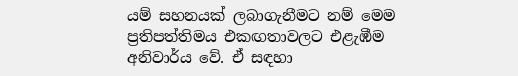යම් සහනයක් ලබාගැනීමට නම් මෙම ප්‍රතිපත්තිමය එකඟතාවලට එළැඹීම අනිවාර්ය වේ. ඒ සඳහා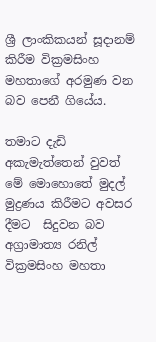ශ්‍රී ලාංකිකයන් සූදානම් කිරීම වික්‍රමසිංහ මහතාගේ අරමුණ වන බව පෙනී ගියේය.

තමාට දැඩි අකැමැත්තෙන් වුවත් මේ මොහොතේ මුදල් මුද්‍රණය කිරීමට අවසර දීමට  සිදුවන බව අග්‍රාමාත්‍ය රනිල් වික්‍රමසිංහ මහතා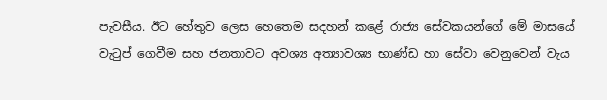පැවසීය. ඊට හේතුව ලෙස හෙතෙම සදහන් කළේ රාජ්‍ය සේවකයන්ගේ මේ මාසයේ වැටුප් ගෙවීම සහ ජනතාවට අවශ්‍ය අත්‍යාවශ්‍ය භාණ්ඩ හා සේවා වෙනුවෙන් වැය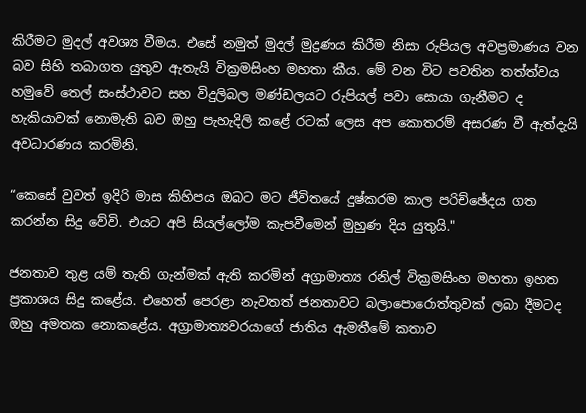කිරීමට මුදල් අවශ්‍ය වීමය. එසේ නමුත් මුදල් මුද්‍රණය කිරීම නිසා රුපියල අවප්‍රමාණය වන බව සිහි තබාගත යුතුව ඇතැයි වික්‍රමසිංහ මහතා කීය. මේ වන විට පවතින තත්ත්වය හමුවේ තෙල් සංස්ථාවට සහ විදුලිබල මණ්ඩලයට රුපියල් පවා සොයා ගැනීමට ද හැකියාවක් නොමැති බව ඔහු පැහැදිලි කළේ රටක් ලෙස අප කොතරම් අසරණ වී ඇත්දැයි අවධාරණය කරමිනි.

“කෙසේ වුවත් ඉදිරි මාස කිහිපය ඔබට මට ජීවිතයේ දුෂ්කරම කාල පරිච්ඡේදය ගත කරන්න සිදු වේවි. එයට අපි සියල්ලෝම කැපවීමෙන් මුහුණ දිය යුතුයි."

ජනතාව තුළ යම් තැති ගැන්මක් ඇති කරමින් අග්‍රාමාත්‍ය රනිල් වික්‍රමසිංහ මහතා ඉහත ප්‍රකාශය සිදු කළේය. එහෙත් පෙරළා නැවතත් ජනතාවට බලාපොරොත්තුවක් ලබා දීමටද ඔහු අමතක නොකළේය. අග්‍රාමාත්‍යවරයාගේ ජාතිය ඇමතීමේ කතාව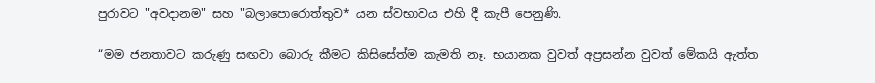පුරාවට "අවදානම" සහ "බලාපොරොත්තුව* යන ස්වභාවය එහි දී කැපී පෙනුණි.

“මම ජනතාවට කරුණු සඟවා බොරු කීමට කිසිසේත්ම කැමති නෑ. භයානක වුවත් අප්‍රසන්න වුවත් මේකයි ඇත්ත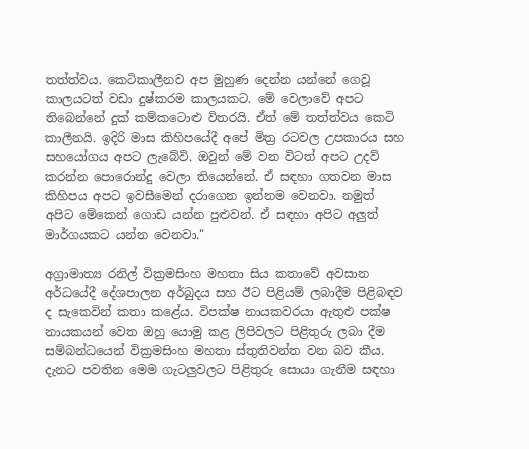තත්ත්වය. කෙටිකාලීනව අප මුහුණ දෙන්න යන්නේ ගෙවූ කාලයටත් වඩා දුෂ්කරම කාලයකට. මේ වෙලාවේ අපට තිබෙන්නේ දුක් කම්කටොළු විතරයි. ඒත් මේ තත්ත්වය කෙටි කාලීනයි. ඉදිරි මාස කිහිපයේදී අපේ මිත්‍ර රටවල උපකාරය සහ සහයෝගය අපට ලැබේවි. ඔවුන් මේ වන විටත් අපට උදව් කරන්න පොරොන්දු වෙලා තියෙන්නේ. ඒ සඳහා ගතවන මාස කිහිපය අපට ඉවසීමෙන් දරාගෙන ඉන්නම වෙනවා. නමුත් අපිට මේකෙන් ගොඩ යන්න පුළුවන්. ඒ සඳහා අපිට අලුත් මාර්ගයකට යන්න වෙනවා."

අග්‍රාමාත්‍ය රනිල් වික්‍රමසිංහ මහතා සිය කතාවේ අවසාන අර්ධයේදී දේශපාලන අර්බුදය සහ ඊට පිළියම් ලබාදීම පිළිබඳව ද සැකෙවින් කතා කළේය. විපක්ෂ නායකවරයා ඇතුළු පක්ෂ නායකයන් වෙත ඔහු යොමු කළ ලිපිවලට පිළිතුරු ලබා දීම සම්බන්ධයෙන් වික්‍රමසිංහ මහතා ස්තුතිවන්ත වන බව කීය. දැනට පවතින මෙම ගැටලුවලට පිළිතුරු සොයා ගැනීම සඳහා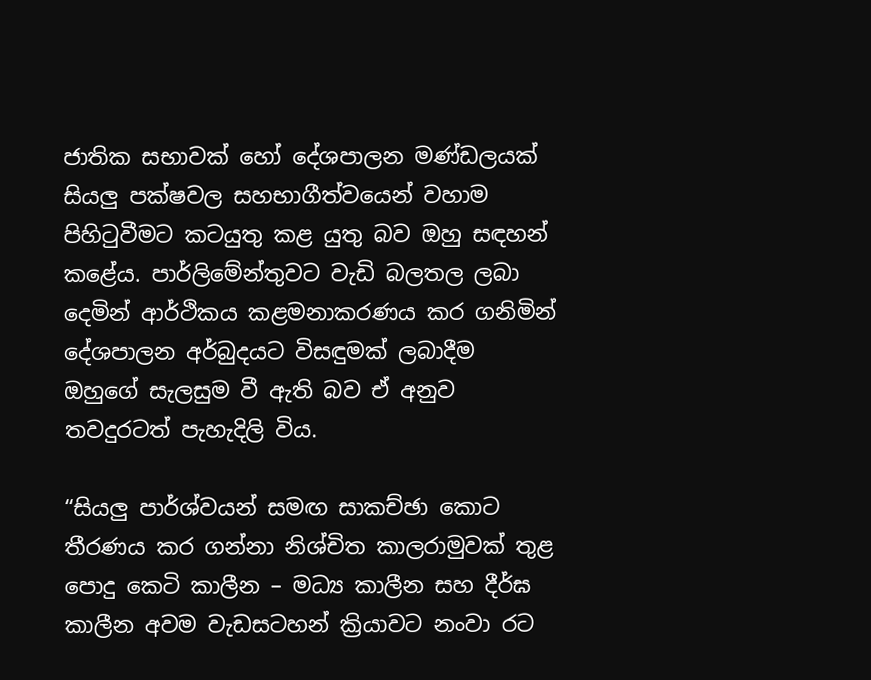ජාතික සභාවක් හෝ දේශපාලන මණ්ඩලයක් සියලු පක්ෂවල සහභාගීත්වයෙන් වහාම පිහිටුවීමට කටයුතු කළ යුතු බව ඔහු සඳහන් කළේය. පාර්ලිමේන්තුවට වැඩි බලතල ලබා දෙමින් ආර්ථිකය කළමනාකරණය කර ගනිමින් දේශපාලන අර්බුදයට විසඳුමක් ලබාදීම ඔහුගේ සැලසුම වී ඇති බව ඒ අනුව තවදුරටත් පැහැදිලි විය.

“සියලු පාර්ශ්වයන් සමඟ සාකච්ඡා කොට තීරණය කර ගන්නා නිශ්චිත කාලරාමුවක් තුළ පොදු කෙටි කාලීන – මධ්‍ය කාලීන සහ දීර්ඝ කාලීන අවම වැඩසටහන් ක්‍රියාවට නංවා රට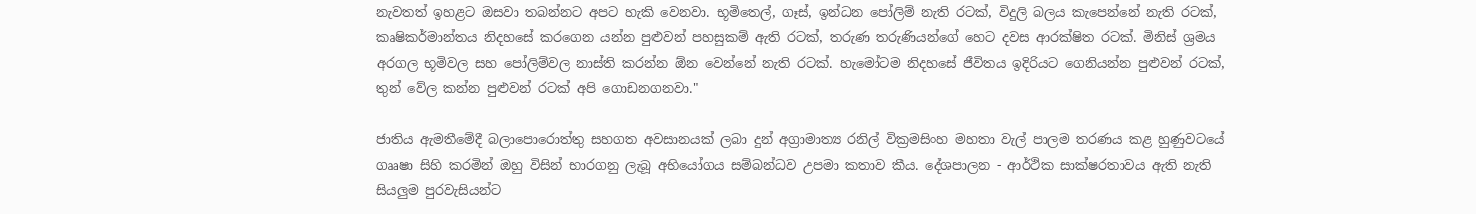නැවතත් ඉහළට ඔසවා තබන්නට අපට හැකි වෙනවා. භූමිතෙල්, ගෑස්, ඉන්ධන පෝලිම් නැති රටක්, විදුලි බලය කැපෙන්නේ නැති රටක්, කෘෂිකර්මාන්තය නිදහසේ කරගෙන යන්න පුළුවන් පහසුකම් ඇති රටක්, තරුණ තරුණියන්ගේ හෙට දවස ආරක්ෂිත රටක්. මිනිස් ශ්‍රමය අරගල භූමිවල සහ පෝලිම්වල නාස්ති කරන්න ඕන වෙන්නේ නැති රටක්. හැමෝටම නිදහසේ ජීවිතය ඉදිරියට ගෙනියන්න පුළුවන් රටක්, තුන් වේල කන්න පුළුවන් රටක් අපි ගොඩනගනවා."

ජාතිය ඇමතීමේදී බලාපොරොත්තු සහගත අවසානයක් ලබා දුන් අග්‍රාමාත්‍ය රනිල් වික්‍රමසිංහ මහතා වැල් පාලම තරණය කළ හුණුවටයේ ගෲෂා සිහි කරමින් ඔහු විසින් භාරගනු ලැබූ අභියෝගය සම්බන්ධව උපමා කතාව කීය. දේශපාලන - ආර්ථික සාක්ෂරතාවය ඇති නැති සියලුම පුරවැසියන්ට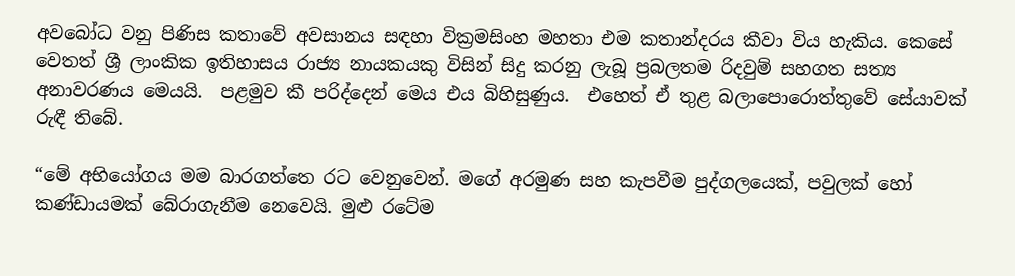අවබෝධ වනු පිණිස කතාවේ අවසානය සඳහා වික්‍රමසිංහ මහතා එම කතාන්දරය කීවා විය හැකිය. කෙසේ වෙතත් ශ්‍රී ලාංකික ඉතිහාසය රාජ්‍ය නායකයකු විසින් සිදු කරනු ලැබූ ප්‍රබලතම රිදවුම් සහගත සත්‍ය අනාවරණය මෙයයි.  පළමුව කී පරිද්දෙන් මෙය එය බිහිසුණුය.  එහෙත් ඒ තුළ බලාපොරොත්තුවේ සේයාවක් රුඳී තිබේ.

“මේ අභියෝගය මම බාරගත්තෙ රට වෙනුවෙන්. මගේ අරමුණ සහ කැපවීම පුද්ගලයෙක්, පවුලක් හෝ කණ්ඩායමක් බේරාගැනීම නෙවෙයි. මුළු රටේම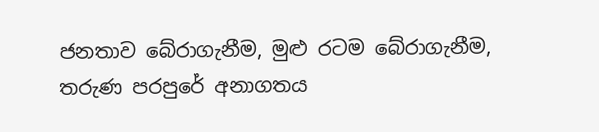ජනතාව බේරාගැනීම, මුළු රටම බේරාගැනීම, තරුණ පරපුරේ අනාගතය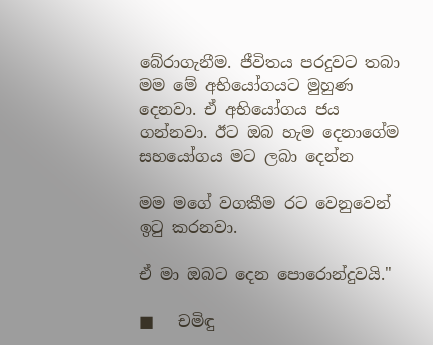බේරාගැනීම. ජීවිතය පරදුවට තබා මම මේ අභියෝගයට මුහුණ දෙනවා. ඒ අභියෝගය ජය ගන්නවා. ඊට ඔබ හැම දෙනාගේම සහයෝගය මට ලබා දෙන්න

මම මගේ වගකීම රට වෙනුවෙන් ඉටු කරනවා.

ඒ මා ඔබට දෙන පොරොන්දුවයි."

■   චමිඳු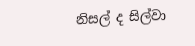නිසල් ද සිල්වා